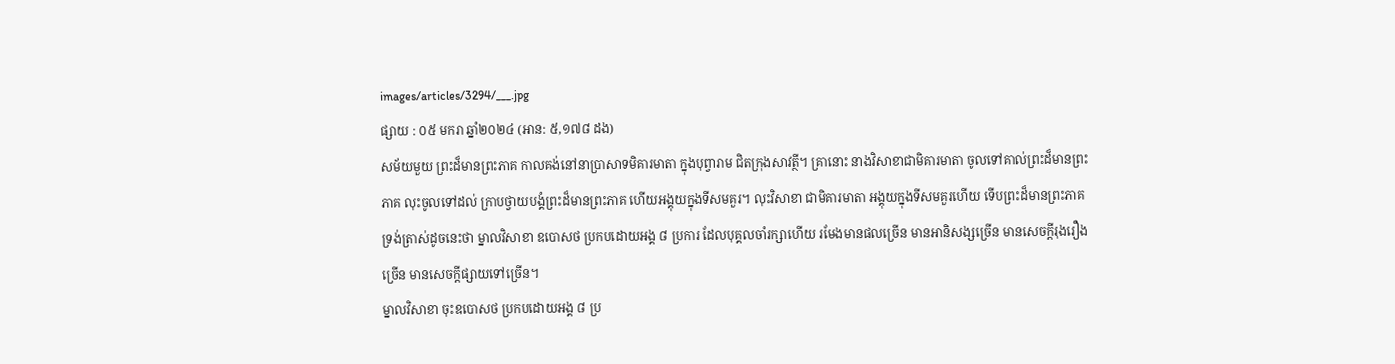images/articles/3294/___.jpg
ផ្សាយ : ០៥ មករា ឆ្នាំ២០២៤ (អាន: ៥,១៧៨ ដង)
សម័យមួយ ព្រះដ៏មានព្រះភាគ កាលគង់នៅនាប្រាសាទមិគារមាតា ក្នុងបុព្វារាម ជិតក្រុងសាវត្ថី។ គ្រានោះ នាងវិសាខាជាមិគារមាតា ចូលទៅគាល់ព្រះដ៏មានព្រះភាគ លុះចូលទៅដល់ ក្រាបថ្វាយបង្គំព្រះដ៏មានព្រះភាគ ហើយអង្គុយក្នុងទីសមគួរ។ លុះវិសាខា ជាមិគារមាតា អង្គុយក្នុងទីសមគួរហើយ ទើបព្រះដ៏មានព្រះភាគ ទ្រង់ត្រាស់ដូចនេះថា ម្នាលវិសាខា ឧបោសថ ប្រកបដោយអង្គ ៨ ប្រការ ដែលបុគ្គលចាំរក្សាហើយ រមែងមានផលច្រើន មានអានិសង្សច្រើន មានសេចក្តីរុងរឿងច្រើន មានសេចក្តីផ្សាយទៅច្រើន។
ម្នាលវិសាខា ចុះឧបោសថ ប្រកបដោយអង្គ ៨ ប្រ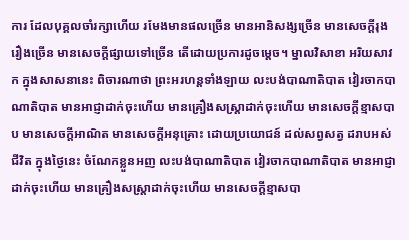ការ ដែលបុគ្គលចាំរក្សាហើយ រមែងមានផលច្រើន មានអានិសង្សច្រើន មានសេចក្តីរុងរឿងច្រើន មានសេចក្តីផ្សាយទៅច្រើន តើដោយប្រការដូចម្តេច។ ម្នាលវិសាខា អរិយសាវក ក្នុងសាសនានេះ ពិចារណាថា ព្រះអរហន្តទាំងឡាយ លះបង់បាណាតិបាត វៀរចាកបាណាតិបាត មានអាជ្ញាដាក់ចុះហើយ មានគ្រឿងសស្រ្តាដាក់ចុះហើយ មានសេចក្តីខ្មាសបាប មានសេចក្តីអាណិត មានសេចក្តីអនុគ្រោះ ដោយប្រយោជន៍ ដល់សព្វសត្វ ដរាបអស់ជីវិត ក្នុងថ្ងៃនេះ ចំណែកខ្លួនអញ លះបង់បាណាតិបាត វៀរចាកបាណាតិបាត មានអាជ្ញាដាក់ចុះហើយ មានគ្រឿងសស្រ្តាដាក់ចុះហើយ មានសេចក្តីខ្មាសបា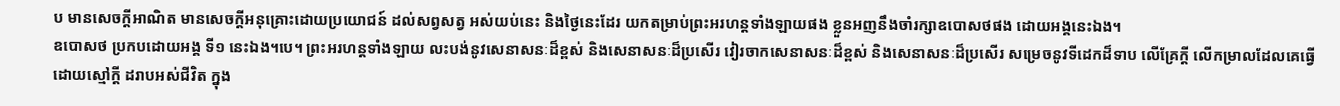ប មានសេចក្តីអាណិត មានសេចក្តីអនុគ្រោះដោយប្រយោជន៍ ដល់សព្វសត្វ អស់យប់នេះ និងថ្ងៃនេះដែរ យកតម្រាប់ព្រះអរហន្តទាំងឡាយផង ខ្លួនអញនឹងចាំរក្សាឧបោសថផង ដោយអង្គនេះឯង។
ឧបោសថ ប្រកបដោយអង្គ ទី១ នេះឯង។បេ។ ព្រះអរហន្តទាំងឡាយ លះបង់នូវសេនាសនៈដ៏ខ្ពស់ និងសេនាសនៈដ៏ប្រសើរ វៀរចាកសេនាសនៈដ៏ខ្ពស់ និងសេនាសនៈដ៏ប្រសើរ សម្រេចនូវទីដេកដ៏ទាប លើគ្រែក្តី លើកម្រាលដែលគេធ្វើដោយស្មៅក្តី ដរាបអស់ជីវិត ក្នុង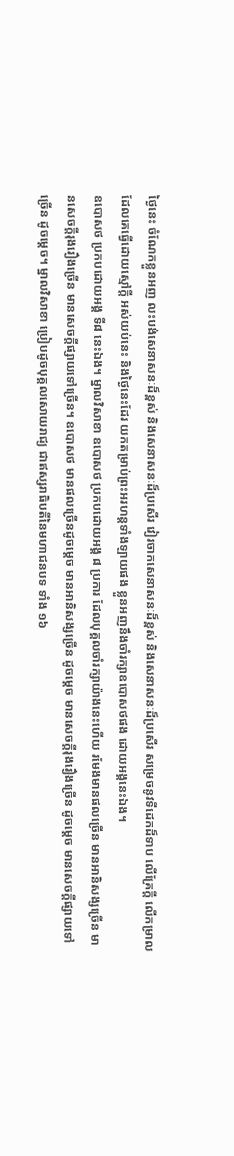ថ្ងៃនេះ ចំណែកខ្លួនអញ លះបង់សេនាសនៈដ៏ខ្ពស់ និងសេនាសនៈដ៏ប្រសើរ វៀរចាកសេនាសនៈដ៏ខ្ពស់ និងសេនាសនៈដ៏ប្រសើរ សម្រេចនូវទីដេកដ៏ទាប លើគ្រែក្តី លើកម្រាល ដែលគេធ្វើដោយស្មៅក្តី អស់យប់នេះ និងថ្ងៃនេះដែរ យកតម្រាប់ព្រះអរហន្តទាំងឡាយផង ខ្លួនអញនឹងចាំរក្សាឧបោសថផង ដោយអង្គនេះឯង។
ឧបោសថ ប្រកបដោយអង្គ ទី៨ នេះឯង។ ម្នាលវិសាខា ឧបោសថ ប្រកបដោយអង្គ ៨ ប្រការ ដែលបុគ្គលចាំរក្សាយ៉ាងនេះហើយ រមែងមានផលច្រើន មានអានិសង្សច្រើន មានសេចក្តីរុងរឿងច្រើន មានសេចក្តីផ្សាយទៅច្រើន។ ឧបោសថ មានផលច្រើនដូចម្តេច មានអានិសង្សច្រើន ដូចម្តេច មានសេចក្តីរុងរឿងច្រើន ដូចម្តេច មានសេចក្តីផ្សាយទៅច្រើន ដូចម្តេច។ ម្នាលវិសាខា ប្រៀបដូចបុគ្គលសោយរាជ្យ ជាឥស្សរាធិបតីនៃមហាជនបទ ទាំង ១៦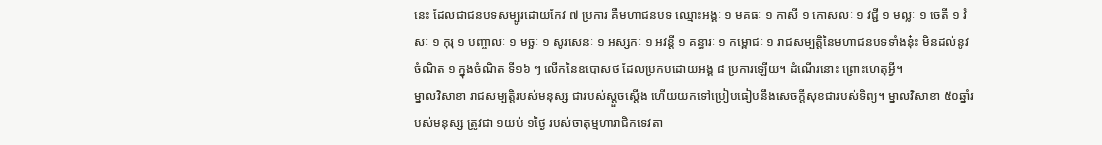នេះ ដែលជាជនបទសម្បូរដោយកែវ ៧ ប្រការ គឺមហាជនបទ ឈ្មោះអង្គៈ ១ មគធៈ ១ កាសី ១ កោសលៈ ១ វជ្ជី ១ មល្លៈ ១ ចេតី ១ វំសៈ ១ កុរុ ១ បញ្ចាលៈ ១ មច្ឆៈ ១ សូរសេនៈ ១ អស្សកៈ ១ អវន្តី ១ គន្ធារៈ ១ កម្ពោជៈ ១ រាជសម្បត្តិនៃមហាជនបទទាំងនុ៎ះ មិនដល់នូវចំណិត ១ ក្នុងចំណិត ទី១៦ ៗ លើកនៃឧបោសថ ដែលប្រកបដោយអង្គ ៨ ប្រការឡើយ។ ដំណើរនោះ ព្រោះហេតុអ្វី។
ម្នាលវិសាខា រាជសម្បត្តិរបស់មនុស្ស ជារបស់ស្តួចស្តើង ហើយយកទៅប្រៀបធៀបនឹងសេចក្តីសុខជារបស់ទិព្យ។ ម្នាលវិសាខា ៥០ឆ្នាំរបស់មនុស្ស ត្រូវជា ១យប់ ១ថ្ងៃ របស់ចាតុម្មហារាជិកទេវតា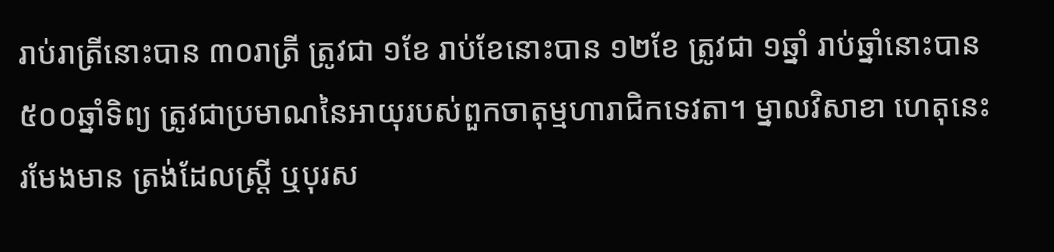រាប់រាត្រីនោះបាន ៣០រាត្រី ត្រូវជា ១ខែ រាប់ខែនោះបាន ១២ខែ ត្រូវជា ១ឆ្នាំ រាប់ឆ្នាំនោះបាន ៥០០ឆ្នាំទិព្យ ត្រូវជាប្រមាណនៃអាយុរបស់ពួកចាតុម្មហារាជិកទេវតា។ ម្នាលវិសាខា ហេតុនេះ រមែងមាន ត្រង់ដែលស្រ្តី ឬបុរស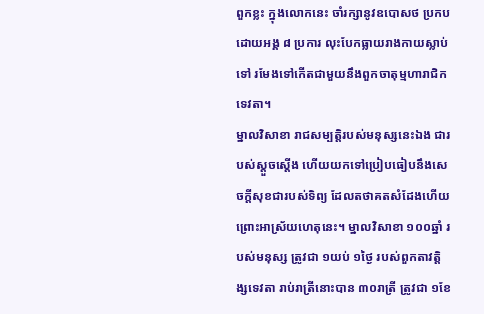ពួកខ្លះ ក្នុងលោកនេះ ចាំរក្សានូវឧបោសថ ប្រកបដោយអង្គ ៨ ប្រការ លុះបែកធ្លាយរាងកាយស្លាប់ទៅ រមែងទៅកើតជាមួយនឹងពួកចាតុម្មហារាជិកទេវតា។
ម្នាលវិសាខា រាជសម្បត្តិរបស់មនុស្សនេះឯង ជារបស់ស្តួចស្តើង ហើយយកទៅប្រៀបធៀបនឹងសេចក្តីសុខជារបស់ទិព្យ ដែលតថាគតសំដែងហើយ ព្រោះអាស្រ័យហេតុនេះ។ ម្នាលវិសាខា ១០០ឆ្នាំ របស់មនុស្ស ត្រូវជា ១យប់ ១ថ្ងៃ របស់ពួកតាវត្តិង្សទេវតា រាប់រាត្រីនោះបាន ៣០រាត្រី ត្រូវជា ១ខែ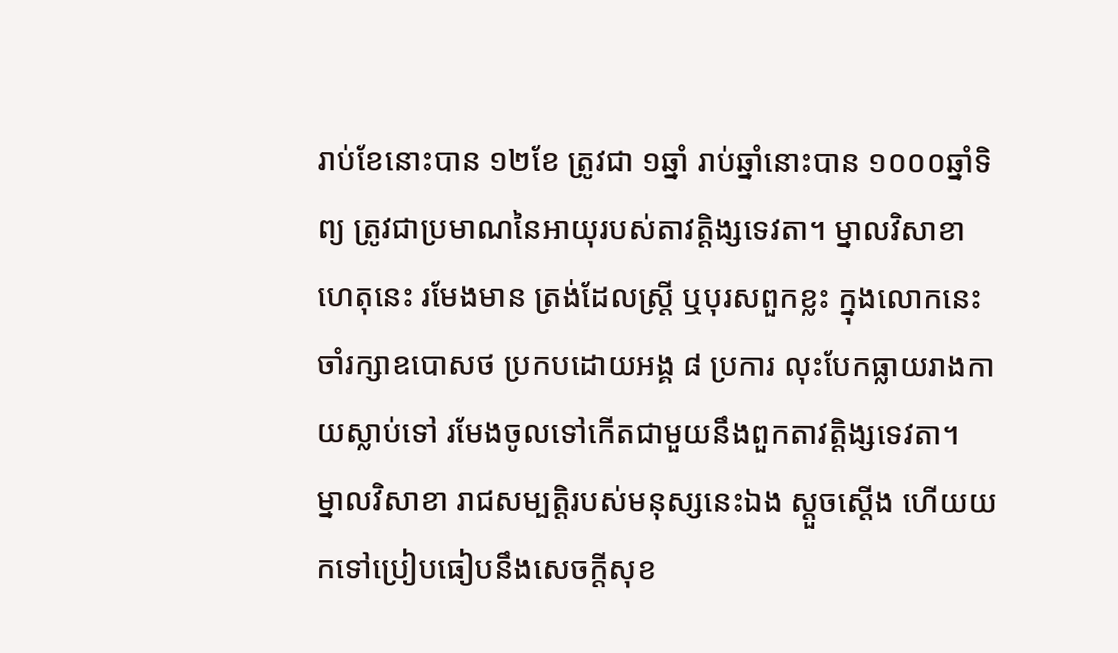រាប់ខែនោះបាន ១២ខែ ត្រូវជា ១ឆ្នាំ រាប់ឆ្នាំនោះបាន ១០០០ឆ្នាំទិព្យ ត្រូវជាប្រមាណនៃអាយុរបស់តាវត្តិង្សទេវតា។ ម្នាលវិសាខា ហេតុនេះ រមែងមាន ត្រង់ដែលស្រ្តី ឬបុរសពួកខ្លះ ក្នុងលោកនេះ ចាំរក្សាឧបោសថ ប្រកបដោយអង្គ ៨ ប្រការ លុះបែកធ្លាយរាងកាយស្លាប់ទៅ រមែងចូលទៅកើតជាមួយនឹងពួកតាវត្តិង្សទេវតា។
ម្នាលវិសាខា រាជសម្បត្តិរបស់មនុស្សនេះឯង ស្តួចស្តើង ហើយយកទៅប្រៀបធៀបនឹងសេចក្តីសុខ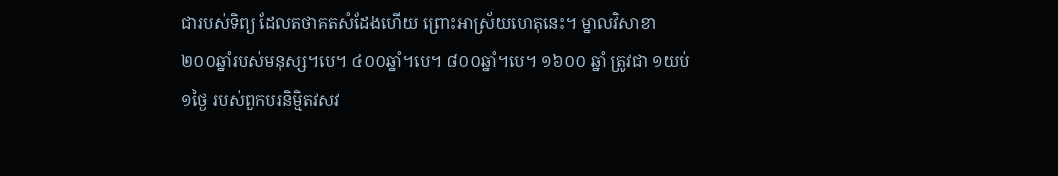ជារបស់ទិព្យ ដែលតថាគតសំដែងហើយ ព្រោះអាស្រ័យហេតុនេះ។ ម្នាលវិសាខា ២០០ឆ្នាំរបស់មនុស្ស។បេ។ ៤០០ឆ្នាំ។បេ។ ៨០០ឆ្នាំ។បេ។ ១៦០០ ឆ្នាំ ត្រូវជា ១យប់ ១ថ្ងៃ របស់ពួកបរនិម្មិតវសវ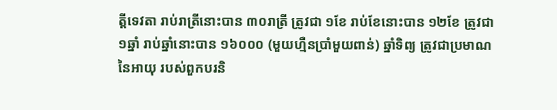ត្តីទេវតា រាប់រាត្រីនោះបាន ៣០រាត្រី ត្រូវជា ១ខែ រាប់ខែនោះបាន ១២ខែ ត្រូវជា ១ឆ្នាំ រាប់ឆ្នាំនោះបាន ១៦០០០ (មួយហ្មឺនប្រាំមួយពាន់) ឆ្នាំទិព្យ ត្រូវជាប្រមាណនៃអាយុ របស់ពួកបរនិ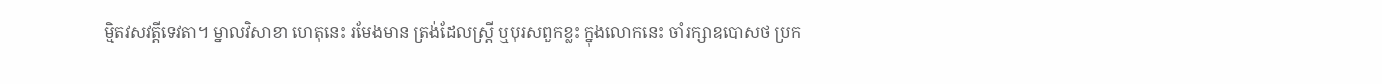ម្មិតវសវត្តីទេវតា។ ម្នាលវិសាខា ហេតុនេះ រមែងមាន ត្រង់ដែលស្រ្តី ឬបុរសពួកខ្លះ ក្នុងលោកនេះ ចាំរក្សាឧបោសថ ប្រក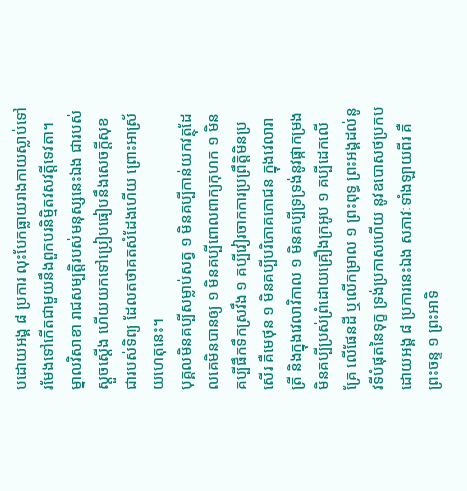បដោយអង្គ ៨ ប្រការ លុះបែកធ្លាយរាងកាយស្លាប់ទៅ រមែងទៅកើតជាមួយនឹងពួកបរនិម្មិតវសវត្តីទេវតា។ ម្នាលវិសាខា រាជសម្បត្តិរបស់មនុស្សនេះឯង ជារបស់ស្តួចស្តើង ហើយយកទៅប្រៀបធៀបនឹងសេចក្តីសុខ ជារបស់ទិព្យ ដែលតថាគតសំដែងហើយ ព្រោះអាស្រ័យហេតុនេះ។
បុគ្គលមិនគប្បីសម្លាប់សត្វ ១ មិនគប្បីកាន់យកវត្ថុដែលគេមិនបានឲ្យ ១ មិនគប្បីពោលពាក្យកុហក ១ មិនគប្បីផឹកទឹកស្រវឹង ១ គប្បីវៀរចាកការប្រព្រឹត្តិមិនប្រសើរ គឺមេថុន ១ មិនគប្បីបរិភោគភោជន ក្នុងវេលារាត្រី និងក្នុងវេលាវិកាល ១ មិនគប្បីទ្រទ្រង់នូវផ្កាកម្រង មិនគប្បីប្រស់ព្រំដោយគ្រឿងក្រអូប ១ គប្បីដេកលើគ្រែ លើផែនដី ឬលើកម្រាល ១ ព្រះពុទ្ធ ព្រះអង្គដល់នូវទីបំផុតនៃទុក្ខ ទ្រង់ប្រកាសហើយ នូវឧបោសថប្រកបដោយអង្គ ៨ ប្រការនេះឯង សភាវៈទាំងឡាយពីរ គឺព្រះចន្ទ ១ ព្រះអាទិ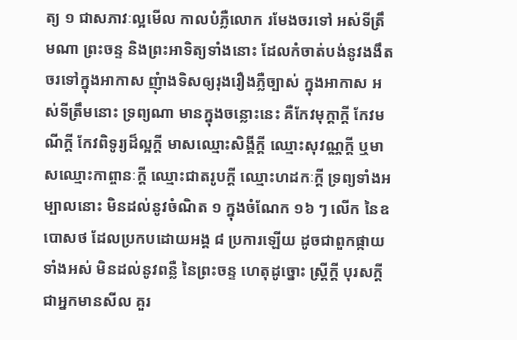ត្យ ១ ជាសភាវៈល្អមើល កាលបំភ្លឺលោក រមែងចរទៅ អស់ទីត្រឹមណា ព្រះចន្ទ និងព្រះអាទិត្យទាំងនោះ ដែលកំចាត់បង់នូវងងឹត ចរទៅក្នុងអាកាស ញុំាងទិសឲ្យរុងរឿងភ្លឺច្បាស់ ក្នុងអាកាស អស់ទីត្រឹមនោះ ទ្រព្យណា មានក្នុងចន្លោះនេះ គឺកែវមុក្តាក្តី កែវមណីក្តី កែវពិទូរ្យដ៏ល្អក្តី មាសឈ្មោះសិង្គីក្តី ឈ្មោះសុវណ្ណក្តី ឬមាសឈ្មោះកាព្ចានៈក្តី ឈ្មោះជាតរូបក្តី ឈ្មោះហដកៈក្តី ទ្រព្យទាំងអម្បាលនោះ មិនដល់នូវចំណិត ១ ក្នុងចំណែក ១៦ ៗ លើក នៃឧបោសថ ដែលប្រកបដោយអង្គ ៨ ប្រការឡើយ ដូចជាពួកផ្កាយទាំងអស់ មិនដល់នូវពន្លឺ នៃព្រះចន្ទ ហេតុដូច្នោះ ស្រ្តីក្តី បុរសក្តី ជាអ្នកមានសីល គួរ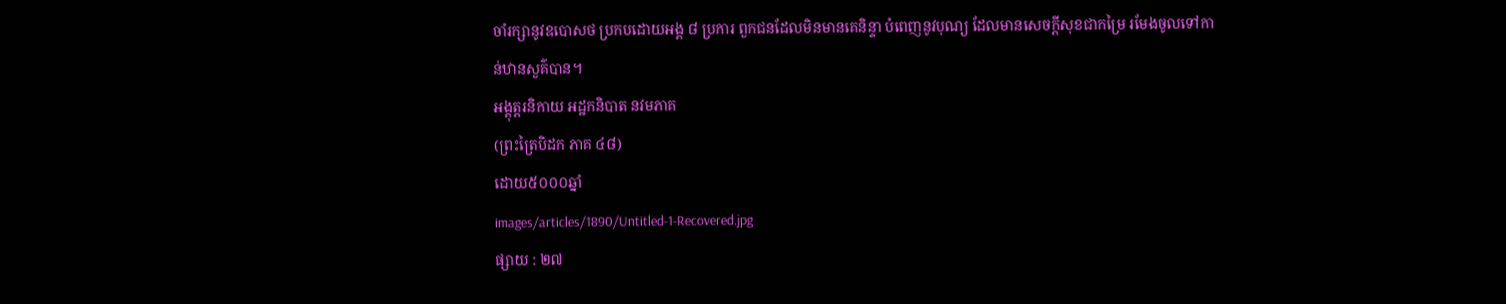ចាំរក្សានូវឧបោសថ ប្រកបដោយអង្គ ៨ ប្រការ ពួកជនដែលមិនមានគេនិន្ទា បំពេញនូវបុណ្យ ដែលមានសេចក្តីសុខជាកម្រៃ រមែងចូលទៅកាន់ឋានសួគ៌បាន។
អង្គុត្តរនិកាយ អដ្ឋកនិបាត នវមភាគ
(ព្រះត្រៃបិដក ភាគ ៤៨)
ដោយ៥០០០ឆ្នាំ
images/articles/1890/Untitled-1-Recovered.jpg
ផ្សាយ : ២៧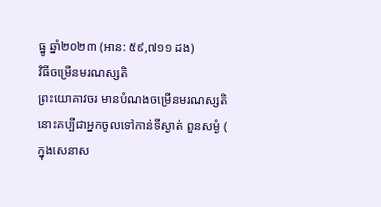ធ្នូ ឆ្នាំ២០២៣ (អាន: ៥៩,៧១១ ដង)
វិធីចម្រើនមរណស្សតិ
ព្រះយោគាវចរ មានបំណងចម្រើនមរណស្សតិនោះគប្បីជាអ្នកចូលទៅកាន់ទីស្ងាត់ ពួនសម្ងំ ( ក្នុងសេនាស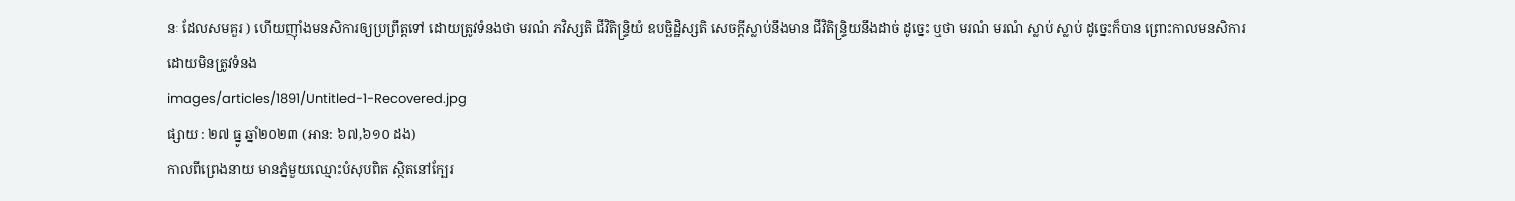នៈ ដែលសមគួរ ) ហើយញ៉ាំងមនសិការឲ្យប្រព្រឹត្តទៅ ដោយត្រូវទំនងថា មរណំ ភវិស្សតិ ជីវិតិន្ទ្រិយំ ឧបច្ឆិដ្ឋិស្សតិ សេចក្ដីស្លាប់នឹងមាន ជីវិតិន្ទ្រិយនឹងដាច់ ដូច្នេះ ឬថា មរណំ មរណំ ស្លាប់ ស្លាប់ ដូច្នេះក៏បាន ព្រោះកាលមនសិការ ដោយមិនត្រូវទំនង
images/articles/1891/Untitled-1-Recovered.jpg
ផ្សាយ : ២៧ ធ្នូ ឆ្នាំ២០២៣ (អាន: ៦៧,៦១០ ដង)
កាលពីព្រេងនាយ មានភ្នំមួយឈ្មោះបំសុបពិត ស្ថិតនៅក្បែរ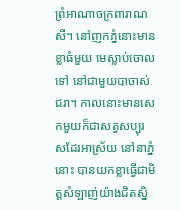ព្រំអាណាចក្រពារាណសី។ នៅញកភ្នំនោះមានខ្លាធំមួយ មេស្លាប់ចោលទៅ នៅជាមួយបាចាស់ជរា។ កាលនោះមានសេកមួយក៏ជាសត្វសប្បុរសដែរអាស្រ័យ នៅនាភ្នំនោះ បានយកខ្លាធ្វើជាមិត្តសំឡាញ់យ៉ាងជិតស្និ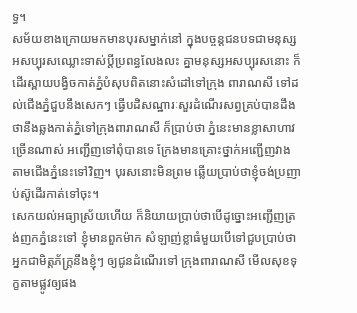ទ្ធ។
សម័យខាងក្រោយមកមានបុរសម្នាក់នៅ ក្នុងបច្ចន្តជនបទជាមនុស្ស អសប្បុរសឈ្លោះទាស់ប្ដីប្រពន្ធលែងលះ គ្នាមនុស្សអសប្បុរសនោះ ក៏ដើរស្ពាយបង្វិចកាត់ភ្នំបំសុបពិតនោះសំដៅទៅក្រុង ពារាណសី ទៅដល់ជើងភ្នំជួបនឹងសេកៗ ធ្វើបដិសណ្ឋារៈសួរដំណើរសព្វគ្រប់បានដឹង ថានឹងឆ្លងកាត់ភ្នំទៅក្រុងពារាណសី ក៏ប្រាប់ថា ភ្នំនេះមានខ្លាសាហាវច្រើនណាស់ អញ្ជើញទៅពុំបានទេ ក្រែងមានគ្រោះថ្នាក់អញ្ជើញវាង តាមជើងភ្នំនេះទៅវិញ។ បុរសនោះមិនព្រម ឆ្លើយប្រាប់ថាខ្ញុំចង់ប្រញាប់ស៊ូដើរកាត់ទៅចុះ។
សេកយល់អធ្យាស្រ័យហើយ ក៏និយាយប្រាប់ថាបើដូច្នោះអញ្ជើញត្រង់ញកភ្នំនេះទៅ ខ្ញុំមានពួកម៉ាក សំឡាញ់ខ្លាធំមួយបើទៅជួបប្រាប់ថា អ្នកជាមិត្តភ័ក្ត្រនឹងខ្ញុំៗ ឲ្យជូនដំណើរទៅ ក្រុងពារាណសី មើលសុខទុក្ខតាមផ្លូវឲ្យផង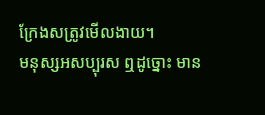ក្រែងសត្រូវមើលងាយ។
មនុស្សអសប្បុរស ឮដូច្នោះ មាន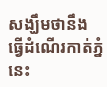សង្ឃឹមថានឹង ធ្វើដំណើរកាត់ភ្នំនេះ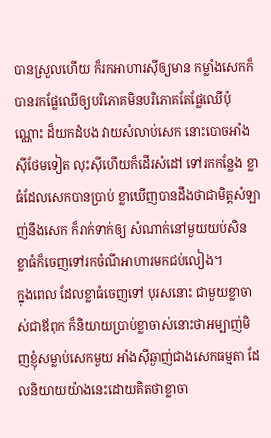បានស្រួលហើយ ក៏រកអាហារស៊ីឲ្យមាន កម្លាំងសេកក៏ បានរកផ្លែឈើឲ្យបរិភោគមិនបរិភោគតែផ្លែឈើប៉ុណ្ណោះ ដ៏យកដំបង វាយសំលាប់សេក នោះបោចអាំងស៊ីថែមទៀត លុះស៊ីហើយក៏ដើរសំដៅ ទៅរកកន្លែង ខ្លាធំដែលសេកបានប្រាប់ ខ្លាឃើញបានដឹងថាជាមិត្តសំឡាញ់នឹងសេក ក៏រាក់ទាក់ឲ្យ សំណាក់នៅមួយយប់សិន ខ្លាធំក៏ចេញទៅរកចំណីអាហារមកជប់លៀង។
ក្នុងពេល ដែលខ្លាធំចេញទៅ បុរសនោះ ជាមួយខ្លាចាស់ជាឪពុក ក៏និយាយប្រាប់ខ្លាចាស់នោះថាអម្បាញ់មិញខ្ញុំសម្លាប់សេកមួយ អាំងស៊ីឆ្ងាញ់ជាងសេកធម្មតា ដែលនិយាយយ៉ាងនេះដោយគិតថាខ្លាចា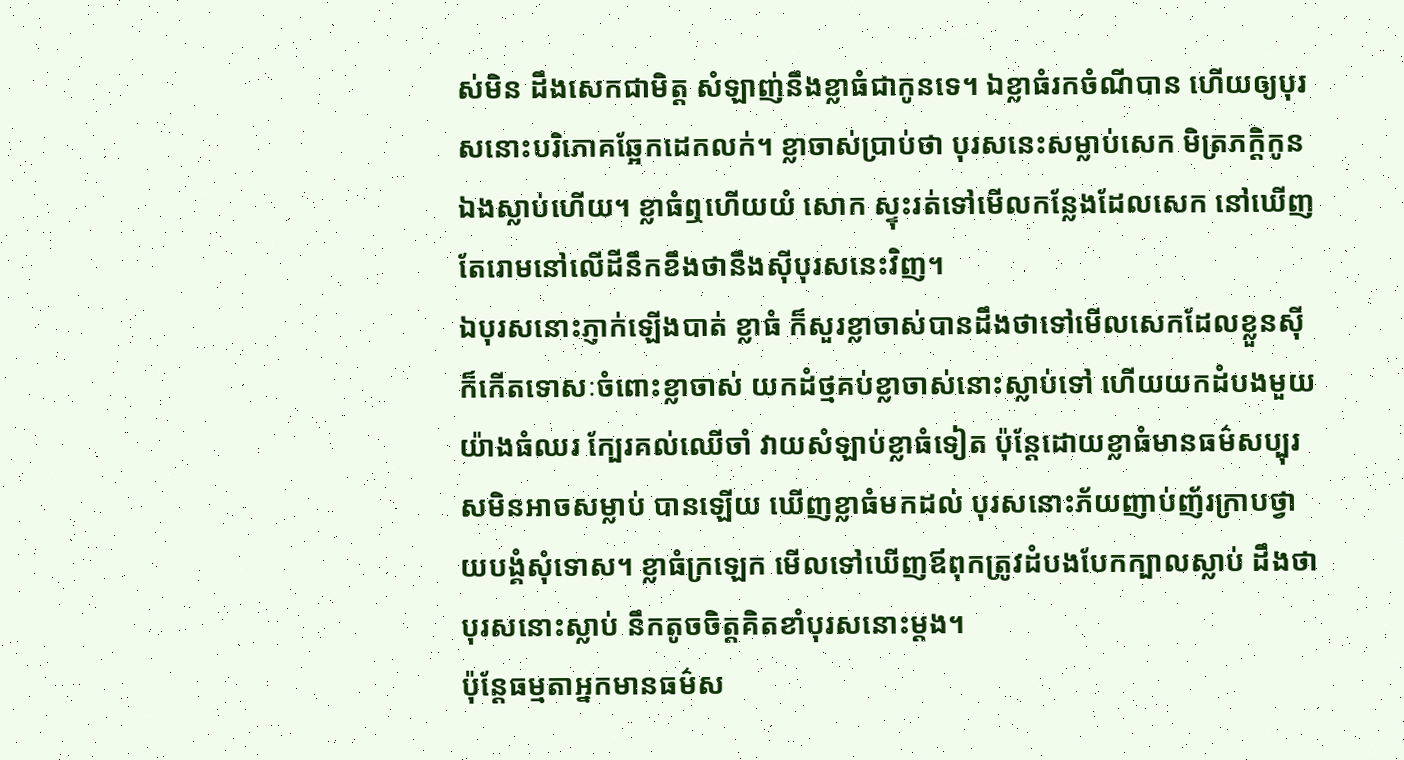ស់មិន ដឹងសេកជាមិត្ត សំឡាញ់នឹងខ្លាធំជាកូនទេ។ ឯខ្លាធំរកចំណីបាន ហើយឲ្យបុរសនោះបរិភោគឆ្អែកដេកលក់។ ខ្លាចាស់ប្រាប់ថា បុរសនេះសម្លាប់សេក មិត្រភក្តិកូន ឯងស្លាប់ហើយ។ ខ្លាធំឮហើយយំ សោក ស្ទុះរត់ទៅមើលកន្លែងដែលសេក នៅឃើញតែរោមនៅលើដីនឹកខឹងថានឹងស៊ីបុរសនេះវិញ។
ឯបុរសនោះភ្ញាក់ឡើងបាត់ ខ្លាធំ ក៏សួរខ្លាចាស់បានដឹងថាទៅមើលសេកដែលខ្លួនស៊ី ក៏កើតទោសៈចំពោះខ្លាចាស់ យកដំថ្មគប់ខ្លាចាស់នោះស្លាប់ទៅ ហើយយកដំបងមួយយ៉ាងធំឈរ ក្បែរគល់ឈើចាំ វាយសំឡាប់ខ្លាធំទៀត ប៉ុន្តែដោយខ្លាធំមានធម៌សប្បុរសមិនអាចសម្លាប់ បានឡើយ ឃើញខ្លាធំមកដល់ បុរសនោះភ័យញាប់ញ័រក្រាបថ្វាយបង្គំសុំទោស។ ខ្លាធំក្រឡេក មើលទៅឃើញឪពុកត្រូវដំបងបែកក្បាលស្លាប់ ដឹងថាបុរសនោះស្លាប់ នឹកតូចចិត្តគិតខាំបុរសនោះម្ដង។
ប៉ុន្តែធម្មតាអ្នកមានធម៌ស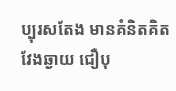ប្បុរសតែង មានគំនិតគិតវែងឆ្ងាយ ជឿបុ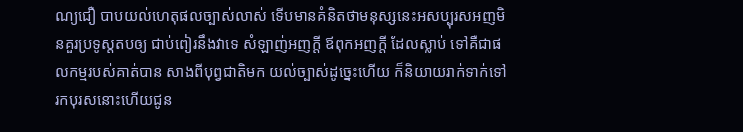ណ្យជឿ បាបយល់ហេតុផលច្បាស់លាស់ ទើបមានគំនិតថាមនុស្សនេះអសប្បុរសអញមិនគួរប្រទូស្ដតបឲ្យ ជាប់ពៀរនឹងវាទេ សំឡាញ់អញក្ដី ឪពុកអញក្ដី ដែលស្លាប់ ទៅគឺជាផលកម្មរបស់គាត់បាន សាងពីបុព្វជាតិមក យល់ច្បាស់ដូច្នេះហើយ ក៏និយាយរាក់ទាក់ទៅរកបុរសនោះហើយជូន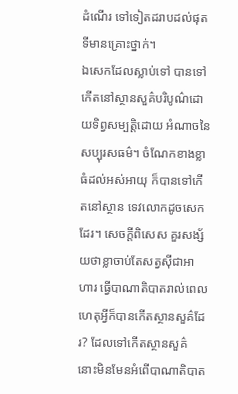ដំណើរ ទៅទៀតដរាបដល់ផុតទីមានគ្រោះថ្នាក់។
ឯសេកដែលស្លាប់ទៅ បានទៅកើតនៅស្ថានសួគ៌បរិបូណ៌ដោយទិព្វសម្បត្តិដោយ អំណាចនៃសប្បុរសធម៌។ ចំណែកខាងខ្លាធំដល់អស់អាយុ ក៏បានទៅកើតនៅស្ថាន ទេវលោកដូចសេកដែរ។ សេចក្ដីពិសេស គួរសង្ស័យថាខ្លាចាប់តែសត្វស៊ីជាអាហារ ធ្វើបាណាតិបាតរាល់ពេលហេតុអ្វីក៏បានកើតស្ថានសួគ៌ដែរ? ដែលទៅកើតស្ថានសួគ៌ នោះមិនមែនអំពើបាណាតិបាត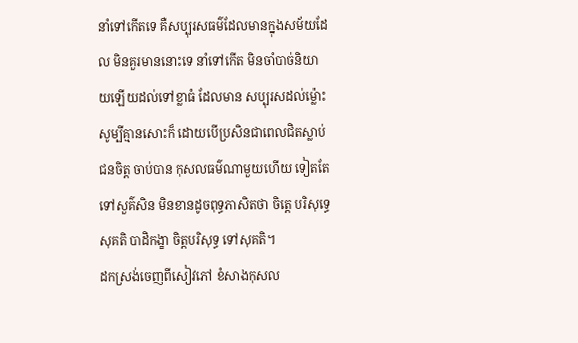នាំទៅកើតទេ គឺសប្បុរសធម៌ដែលមានក្នុងសម័យដែល មិនគួរមាននោះទេ នាំទៅកើត មិនចាំបាច់និយាយឡើយដល់ទៅខ្លាធំ ដែលមាន សប្បុរសដល់ម្ល៉ោះ សូម្បីគ្មានសោះក៏ ដោយបើប្រសិនជាពេលជិតស្លាប់ជនចិត្ត ចាប់បាន កុសលធម៌ណាមួយហើយ ទៀតតែទៅសួគ៌សិន មិនខានដូចពុទ្ធភាសិតថា ចិត្តេ បរិសុទ្ធេ សុគតិ បាដិកង្ខា ចិត្តបរិសុទ្ធ ទៅសុគតិ។
ដកស្រង់ចេញពីសៀវភៅ ខំសាងកុសល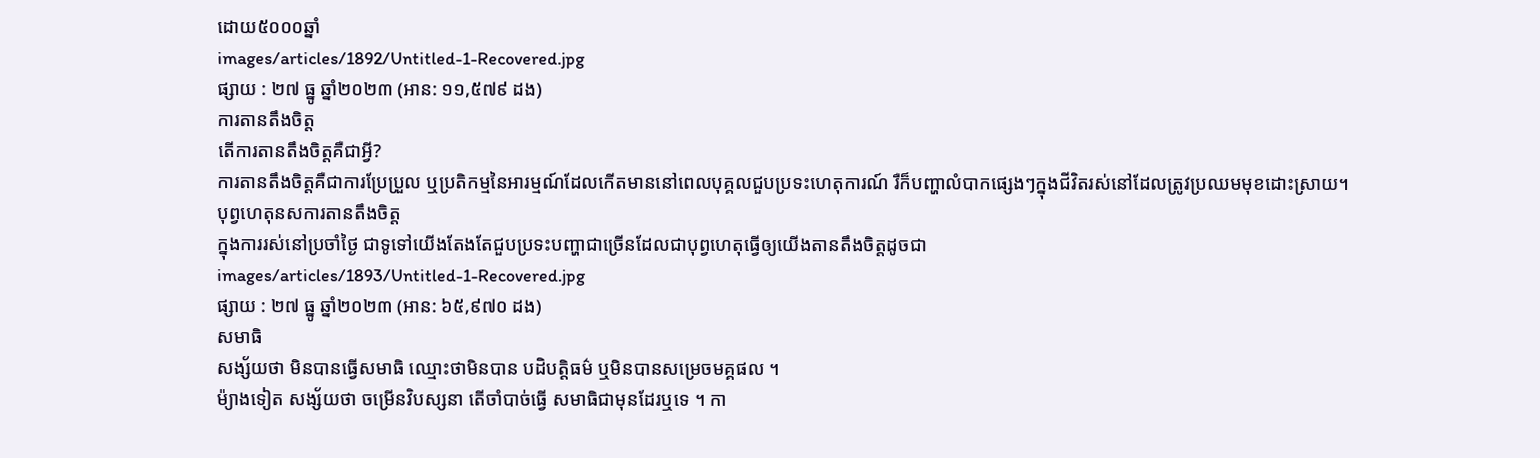ដោយ៥០០០ឆ្នាំ
images/articles/1892/Untitled-1-Recovered.jpg
ផ្សាយ : ២៧ ធ្នូ ឆ្នាំ២០២៣ (អាន: ១១,៥៧៩ ដង)
ការតានតឹងចិត្ត
តើការតានតឹងចិត្តគឺជាអ្វី?
ការតានតឹងចិត្តគឺជាការប្រែប្រួល ឬប្រតិកម្មនៃអារម្មណ៍ដែលកើតមាននៅពេលបុគ្គលជួបប្រទះហេតុការណ៍ រឺក៏បញ្ហាលំបាកផ្សេងៗក្នុងជីវិតរស់នៅដែលត្រូវប្រឈមមុខដោះស្រាយ។
បុព្វហេតុនសការតានតឹងចិត្ត
ក្នុងការរស់នៅប្រចាំថ្ងៃ ជាទូទៅយើងតែងតែជួបប្រទះបញ្ហាជាច្រើនដែលជាបុព្វហេតុធ្វើឲ្យយើងតានតឹងចិត្តដូចជា
images/articles/1893/Untitled-1-Recovered.jpg
ផ្សាយ : ២៧ ធ្នូ ឆ្នាំ២០២៣ (អាន: ៦៥,៩៧០ ដង)
សមាធិ
សង្ស័យថា មិនបានធ្វើសមាធិ ឈ្មោះថាមិនបាន បដិបត្តិធម៌ ឬមិនបានសម្រេចមគ្គផល ។
ម៉្យាងទៀត សង្ស័យថា ចម្រើនវិបស្សនា តើចាំបាច់ធ្វើ សមាធិជាមុនដែរឬទេ ។ កា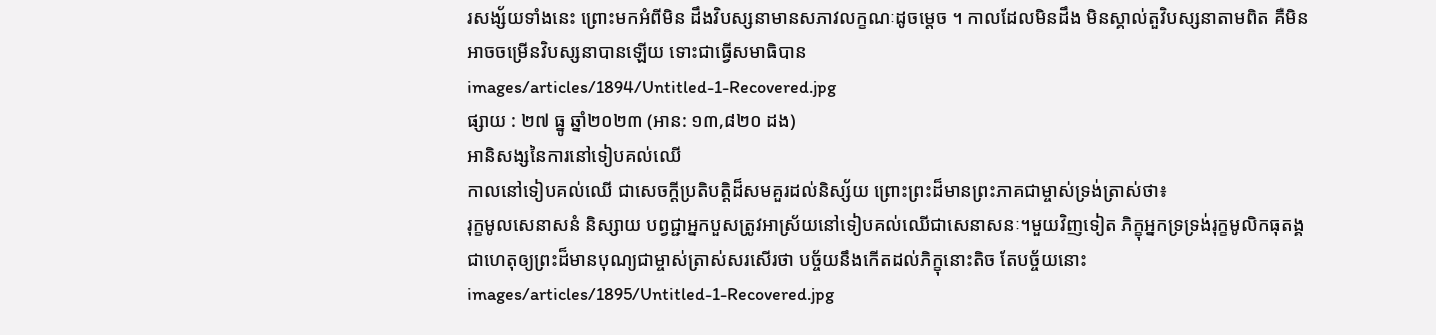រសង្ស័យទាំងនេះ ព្រោះមកអំពីមិន ដឹងវិបស្សនាមានសភាវលក្ខណៈដូចម្តេច ។ កាលដែលមិនដឹង មិនស្គាល់តួវិបស្សនាតាមពិត គឺមិនអាចចម្រើនវិបស្សនាបានឡើយ ទោះជាធ្វើសមាធិបាន
images/articles/1894/Untitled-1-Recovered.jpg
ផ្សាយ : ២៧ ធ្នូ ឆ្នាំ២០២៣ (អាន: ១៣,៨២០ ដង)
អានិសង្សនៃការនៅទៀបគល់ឈើ
កាលនៅទៀបគល់ឈើ ជាសេចក្ដីប្រតិបត្តិដ៏សមគួរដល់និស្ស័យ ព្រោះព្រះដ៏មានព្រះភាគជាម្ចាស់ទ្រង់ត្រាស់ថា៖
រុក្ខមូលសេនាសនំ និស្សាយ បព្វជ្ជាអ្នកបួសត្រូវអាស្រ័យនៅទៀបគល់ឈើជាសេនាសនៈ។មួយវិញទៀត ភិក្ខុអ្នកទ្រទ្រង់រុក្ខមូលិកធុតង្គ ជាហេតុឲ្យព្រះដ៏មានបុណ្យជាម្ចាស់ត្រាស់សរសើរថា បច្ច័យនឹងកើតដល់ភិក្ខុនោះតិច តែបច្ច័យនោះ
images/articles/1895/Untitled-1-Recovered.jpg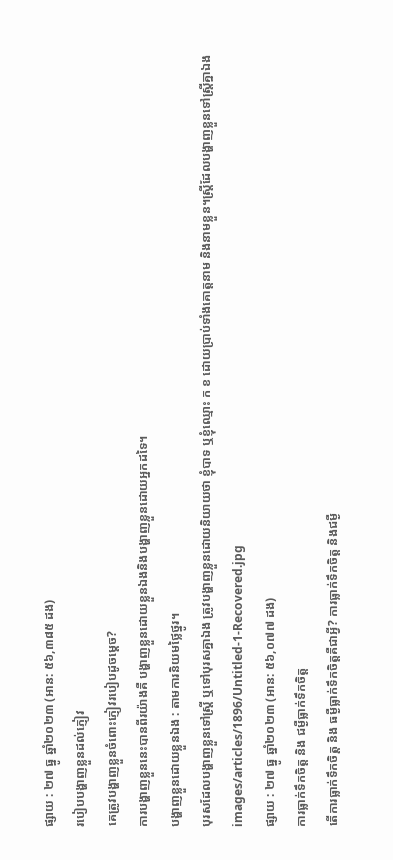ផ្សាយ : ២៧ ធ្នូ ឆ្នាំ២០២៣ (អាន: ៥៦,៣៨៥ ដង)
របៀបបង្ហាញខ្លួនដល់ភ្ញៀវ
គេត្រូវបង្ហាញខ្លួនចំពោះភ្ញៀវរបៀបដូចម្ដេច?
ការបង្ហាញខ្លួននេះបានពីរយ៉ាងគឺ បង្ហាញខ្លួនដោយខ្លួនឯងនិងបង្ហាញខ្លួនដោយអ្នកដទៃ។
បង្ហាញខ្លួនដោយខ្លួនឯង : តាមការនិយមថ្លៃថ្នូរ។
បុរសដែលបង្ហាញខ្លួនទៅស្ត្រី ឬទៅបុរសគ្នាឯង ត្រូវបង្ហាញខ្លួនដោយនិយាយថា ខ្ញុំបាទ ឬខ្ញុំឈ្មោះ ក ខ ដោយប្រាប់ទាំងគោត្តនាម និងនាមខ្លួន។ស្ត្រីដែលបង្ហាញខ្លួនទៅស្ត្រីគ្នាឯង
images/articles/1896/Untitled-1-Recovered.jpg
ផ្សាយ : ២៧ ធ្នូ ឆ្នាំ២០២៣ (អាន: ៥៦,០៧៧ ដង)
ការធ្លាក់ទឹកចិត្ត និង ជម្ងឺធ្លាក់ទឹកចិត្ត
តើការធ្លាក់ទឹកចិត្ត និង ធម្ងឺធ្លាក់ទឹកចិត្តគឺជាអ្វី? ការធ្លាក់ទឹកចិត្ត និងជម្ងឺ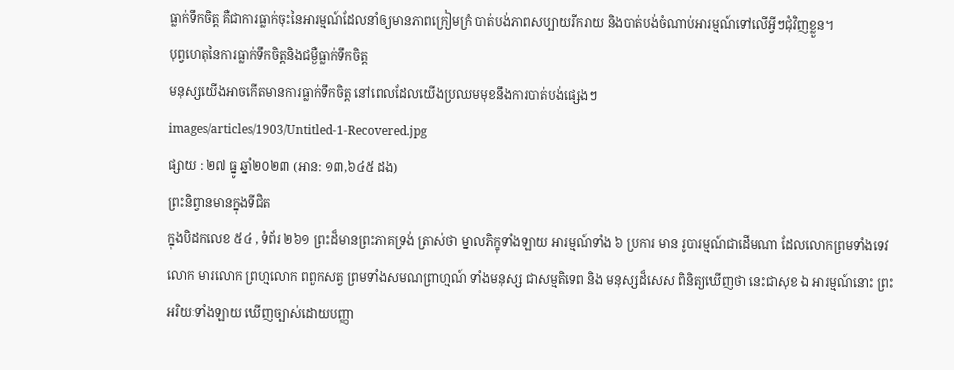ធ្លាក់ទឹកចិត្ត គឺជាការធ្លាក់ចុះនៃអារម្មណ៍ដែលនាំឲ្យមានភាពក្រៀមក្រំ បាត់បង់ភាពសប្បាយរីករាយ និងបាត់បង់ចំណាប់អារម្មណ៍ទៅលើអ្វីៗជុំវិញខ្លួន។
បុព្វហេតុនៃការធ្លាក់ទឹកចិត្តនិងជម្ងឺធ្លាក់ទឹកចិត្ត
មនុស្សយើងអាចកើតមានការធ្លាក់ទឹកចិត្ត នៅពេលដែលយើងប្រឈមមុខនឹងការបាត់បង់ផ្សេងៗ
images/articles/1903/Untitled-1-Recovered.jpg
ផ្សាយ : ២៧ ធ្នូ ឆ្នាំ២០២៣ (អាន: ១៣,៦៤៥ ដង)
ព្រះនិព្វានមានក្នុងទីជិត
ក្នុងបិដកលេខ ៥៤ , ទំព័រ ២៦១ ព្រះដ៏មានព្រះភាគទ្រង់ ត្រាស់ថា ម្នាលភិក្ខុទាំងឡាយ អារម្មណ៍ទាំង ៦ ប្រការ មាន រូបារម្មណ៍ជាដើមណា ដែលលោកព្រមទាំងទេវលោក មារលោក ព្រហ្មលោក ពពួកសត្វ ព្រមទាំងសមណព្រាហ្មណ៍ ទាំងមនុស្ស ជាសម្មតិទេព និង មនុស្សដ៏សេស ពិនិត្យឃើញថា នេះជាសុខ ឯ អារម្មណ៍នោះ ព្រះអរិយៈទាំងឡាយ ឃើញច្បាស់ដោយបញ្ញា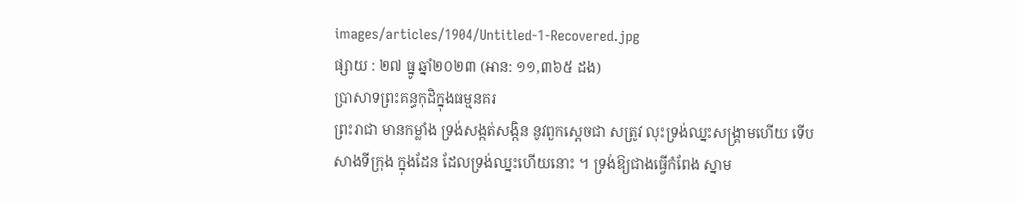images/articles/1904/Untitled-1-Recovered.jpg
ផ្សាយ : ២៧ ធ្នូ ឆ្នាំ២០២៣ (អាន: ១១,៣៦៥ ដង)
ប្រាសាទព្រះគន្ធកុដិក្នុងធម្មនគរ
ព្រះរាជា មានកម្លាំង ទ្រង់សង្កត់សង្កិន នូវពួកស្តេចជា សត្រូវ លុះទ្រង់ឈ្នះសង្គ្រាមហើយ ទើបសាងទីក្រុង ក្នុងដែន ដែលទ្រង់ឈ្នះហើយនោះ ។ ទ្រង់ឱ្យជាងធ្វើកំពែង ស្នាម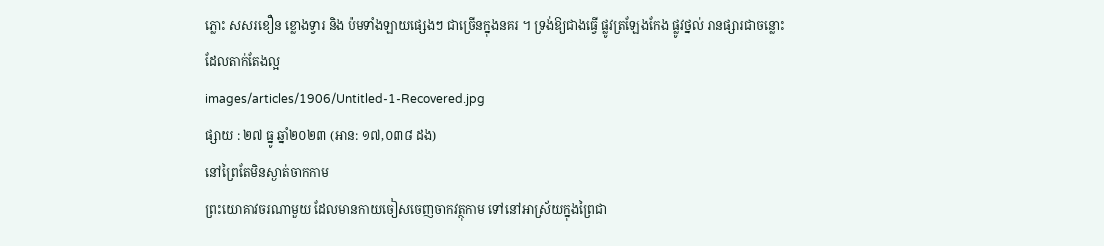ភ្លោះ សសរខឿន ខ្លោងទ្វារ និង ប៉មទាំងឡាយផ្សេងៗ ជាច្រើនក្នុងនគរ ។ ទ្រង់ឱ្យជាងធ្វើ ផ្លូវត្រឡែងកែង ផ្លូវថ្នល់ រានផ្សារជាចន្លោះ ដែលតាក់តែងល្អ
images/articles/1906/Untitled-1-Recovered.jpg
ផ្សាយ : ២៧ ធ្នូ ឆ្នាំ២០២៣ (អាន: ១៧,០៣៨ ដង)
នៅព្រៃតែមិនស្ងាត់ចាកកាម
ព្រះយោគាវចរណាមួយ ដែលមានកាយចៀសចេញចាកវត្ថុកាម ទៅនៅអាស្រ័យក្នុងព្រៃជា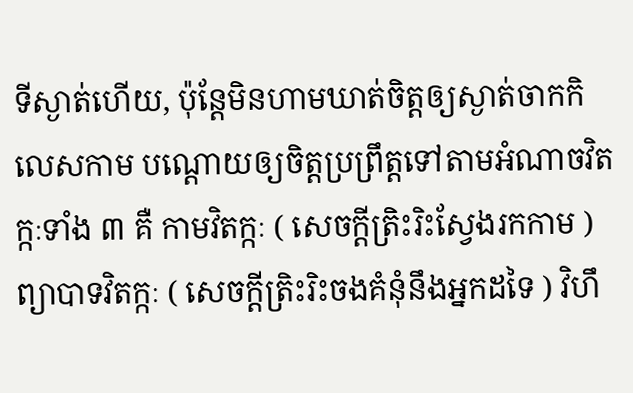ទីស្ងាត់ហើយ, ប៉ុន្តែមិនហាមឃាត់ចិត្តឲ្យស្ងាត់ចាកកិលេសកាម បណ្ដោយឲ្យចិត្តប្រព្រឹត្តទៅតាមអំណាចវិតក្កៈទាំង ៣ គឺ កាមវិតក្កៈ ( សេចក្ដីត្រិះរិះស្វែងរកកាម ) ព្យាបាទវិតក្កៈ ( សេចក្ដីត្រិះរិះចងគំនុំនឹងអ្នកដទៃ ) វិហឹ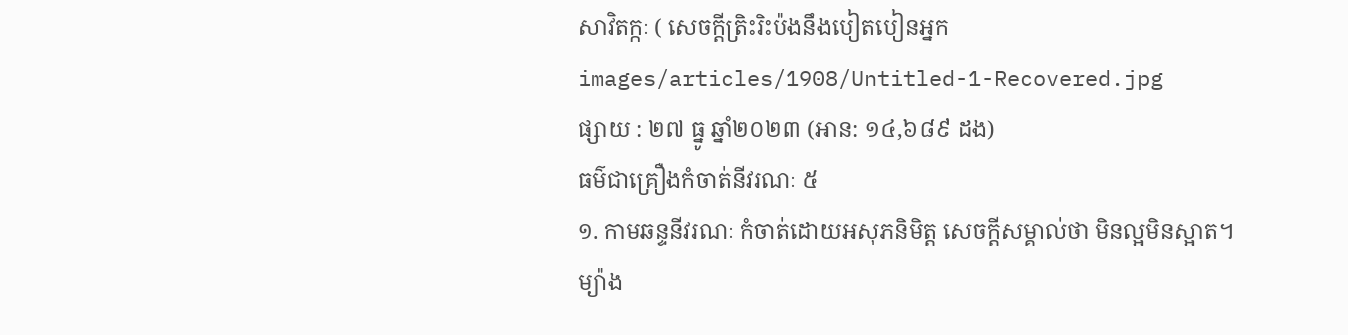សាវិតក្កៈ ( សេចក្ដីត្រិះរិះប៉ងនឹងបៀតបៀនអ្នក
images/articles/1908/Untitled-1-Recovered.jpg
ផ្សាយ : ២៧ ធ្នូ ឆ្នាំ២០២៣ (អាន: ១៤,៦៨៩ ដង)
ធម៌ជាគ្រឿងកំចាត់នីវរណៈ ៥
១. កាមឆន្ទនីវរណៈ កំចាត់ដោយអសុភនិមិត្ត សេចក្ដីសម្គាល់ថា មិនល្អមិនស្អាត។
ម្យ៉ាង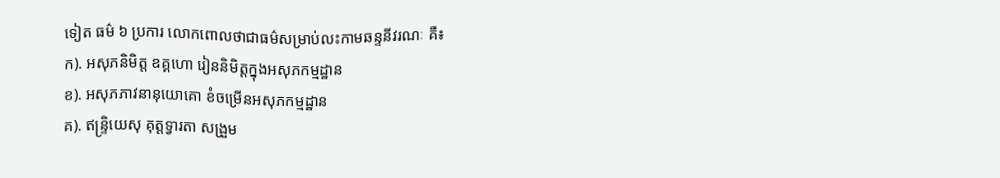ទៀត ធម៌ ៦ ប្រការ លោកពោលថាជាធម៌សម្រាប់លះកាមឆន្ទនីវរណៈ គឺ៖
ក). អសុភនិមិត្ត ឧគ្គហោ រៀននិមិត្តក្នុងអសុភកម្មដ្ឋាន
ខ). អសុភភាវនានុយោគោ ខំចម្រើនអសុភកម្មដ្ឋាន
គ). ឥន្ទ្រិយេសុ គុត្តទ្វារតា សង្រួម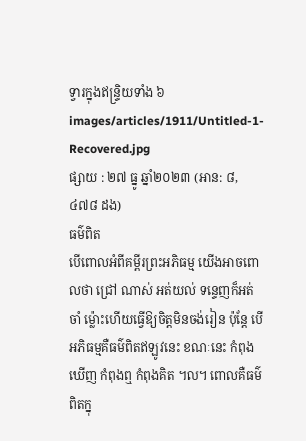ទ្វារក្នុងឥន្ទ្រិយទាំង ៦
images/articles/1911/Untitled-1-Recovered.jpg
ផ្សាយ : ២៧ ធ្នូ ឆ្នាំ២០២៣ (អាន: ៨,៤៧៨ ដង)
ធម៌ពិត
បើពោលអំពីគម្ពីរព្រះអភិធម្ម យើងអាចពោលថា ជ្រៅ ណាស់ អត់យល់ ទន្ទេញក៏អត់ចាំ ម៉្លោះហើយធ្វើឱ្យចិត្តមិនចង់រៀន ប៉ុន្តែ បើអភិធម្មគឺធម៌ពិតឥឡូវនេះ ខណៈនេះ កំពុងឃើញ កំពុងឮ កំពុងគិត ៘ ពោលគឺធម៌ពិតក្នុ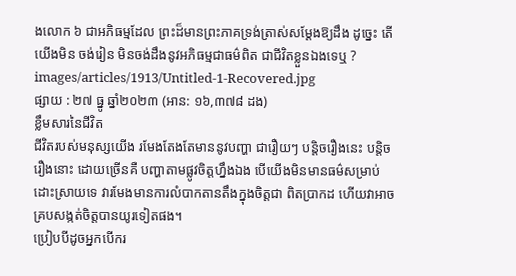ងលោក ៦ ជាអភិធម្មដែល ព្រះដ៏មានព្រះភាគទ្រង់ត្រាស់សម្តែងឱ្យដឹង ដូច្នេះ តើយើងមិន ចង់រៀន មិនចង់ដឹងនូវអភិធម្មជាធម៌ពិត ជាជីវិតខ្លួនឯងទេឬ ?
images/articles/1913/Untitled-1-Recovered.jpg
ផ្សាយ : ២៧ ធ្នូ ឆ្នាំ២០២៣ (អាន: ១៦,៣៧៨ ដង)
ខ្លឹមសារនៃជីវិត
ជីវិតរបស់មនុស្សយើង រមែងតែងតែមាននូវបញ្ហា ជារឿយៗ បន្តិចរឿងនេះ បន្តិចរឿងនោះ ដោយច្រើនគឺ បញ្ហាតាមផ្លូវចិត្តហ្នឹងឯង បើយើងមិនមានធម៌សម្រាប់ ដោះស្រាយទេ វារមែងមានការលំបាកតានតឹងក្នុងចិត្តជា ពិតប្រាកដ ហើយវាអាចគ្របសង្កត់ចិត្តបានយូរទៀតផង។
ប្រៀបបីដូចអ្នកបើករ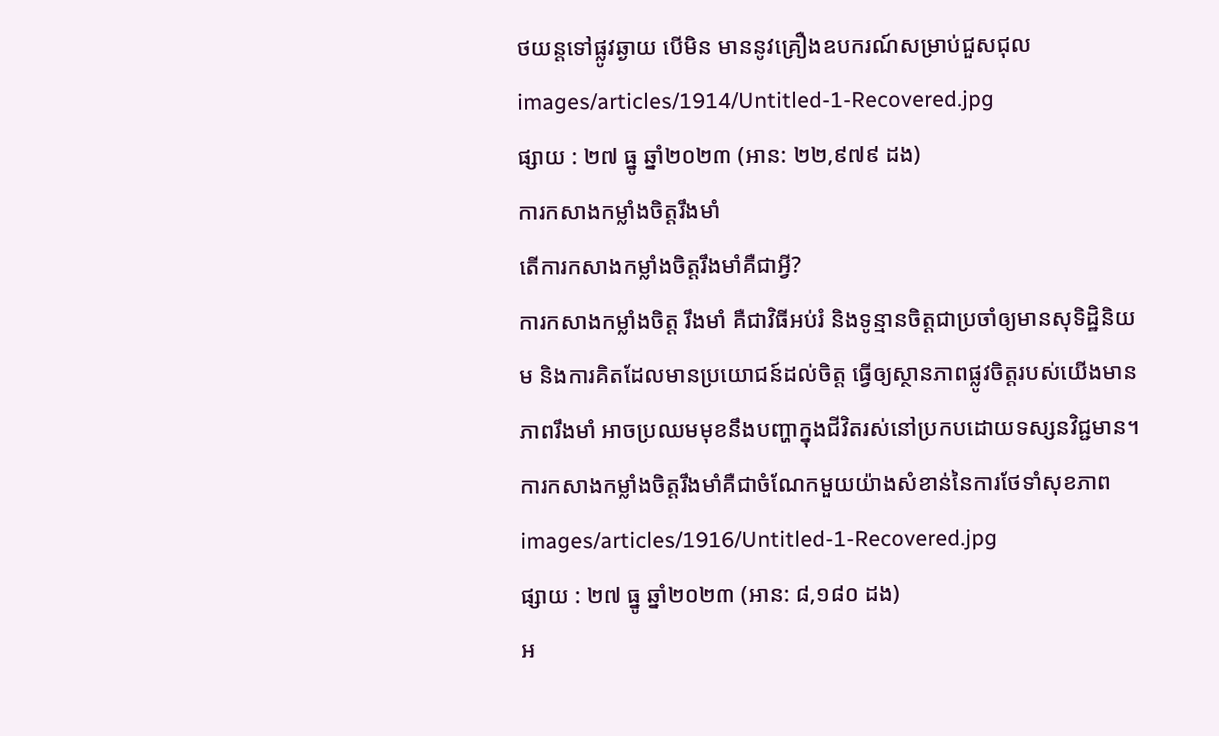ថយន្តទៅផ្លូវឆ្ងាយ បើមិន មាននូវគ្រឿងឧបករណ៍សម្រាប់ជួសជុល
images/articles/1914/Untitled-1-Recovered.jpg
ផ្សាយ : ២៧ ធ្នូ ឆ្នាំ២០២៣ (អាន: ២២,៩៧៩ ដង)
ការកសាងកម្លាំងចិត្តរឹងមាំ
តើការកសាងកម្លាំងចិត្តរឹងមាំគឺជាអ្វី?
ការកសាងកម្លាំងចិត្ត រឹងមាំ គឺជាវិធីអប់រំ និងទូន្មានចិត្តជាប្រចាំឲ្យមានសុទិដ្ឋិនិយម និងការគិតដែលមានប្រយោជន៍ដល់ចិត្ត ធ្វើឲ្យស្ថានភាពផ្លូវចិត្តរបស់យើងមានភាពរឹងមាំ អាចប្រឈមមុខនឹងបញ្ហាក្នុងជីវិតរស់នៅប្រកបដោយទស្សនវិជ្ជមាន។ ការកសាងកម្លាំងចិត្តរឹងមាំគឺជាចំណែកមួយយ៉ាងសំខាន់នៃការថែទាំសុខភាព
images/articles/1916/Untitled-1-Recovered.jpg
ផ្សាយ : ២៧ ធ្នូ ឆ្នាំ២០២៣ (អាន: ៨,១៨០ ដង)
អ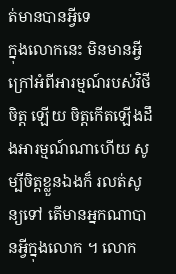ត់មានបានអ្វីទេ
ក្នុងលោកនេះ មិនមានអ្វីក្រៅអំពីអារម្មណ៍របស់វិថីចិត្ត ឡើយ ចិត្តកើតឡើងដឹងអារម្មណ៍ណាហើយ សូម្បីចិត្តខ្លួនឯងក៏ រលត់សូន្យទៅ តើមានអ្នកណាបានអ្វីក្នុងលោក ។ លោក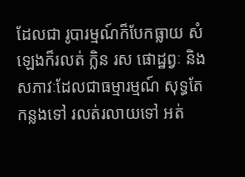ដែលជា រូបារម្មណ៍ក៏បែកធ្លាយ សំឡេងក៏រលត់ ក្លិន រស ផោដ្ឋព្វៈ និង សភាវៈដែលជាធម្មារម្មណ៍ សុទ្ធតែកន្លងទៅ រលត់រលាយទៅ អត់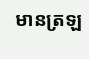មានត្រឡ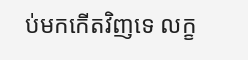ប់មកកើតវិញទេ លក្ខ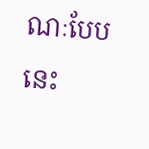ណៈបែបនេះ